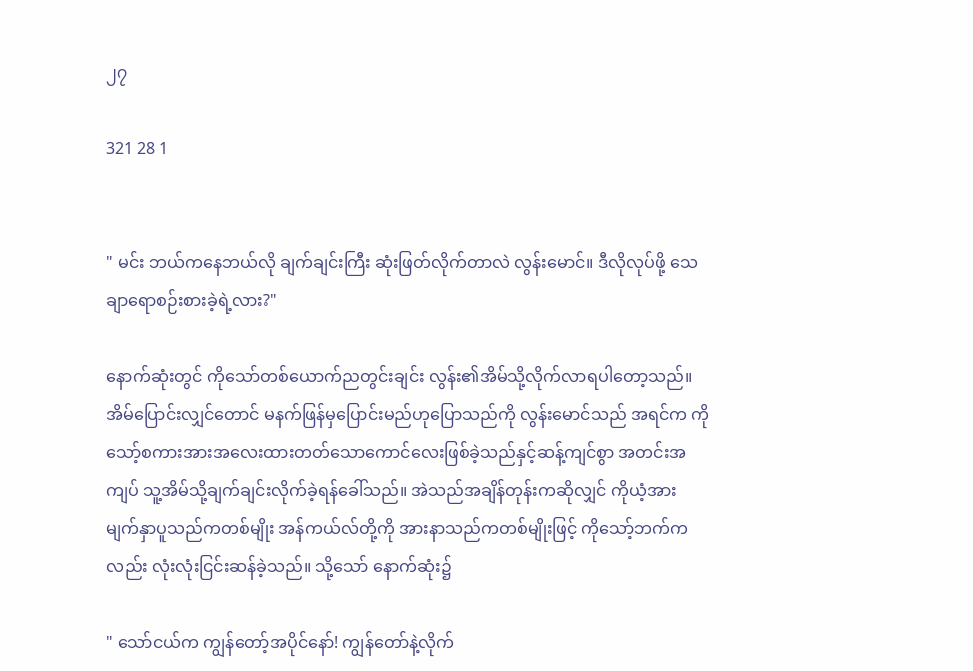၂၇

321 28 1


" မင်း ဘယ်ကနေဘယ်လို ချက်ချင်းကြီး ဆုံးဖြတ်လိုက်တာလဲ လွန်းမောင်။ ဒီလိုလုပ်ဖို့ သေချာရောစဉ်းစားခဲ့ရဲ့လား?"

နောက်ဆုံးတွင် ကိုသော်တစ်ယောက်ညတွင်းချင်း လွန်း၏အိမ်သို့လိုက်လာရပါတော့သည်။ အိမ်ပြောင်းလျှင်တောင် မနက်ဖြန်မှပြောင်းမည်ဟုပြောသည်ကို လွန်းမောင်သည် အရင်က ကိုသော့်စကားအားအလေးထားတတ်သောကောင်လေးဖြစ်ခဲ့သည်နှင့်ဆန့်ကျင်စွာ အတင်းအကျပ် သူ့အိမ်သို့ချက်ချင်းလိုက်ခဲ့ရန်ခေါ်သည်။ အဲသည်အချိန်တုန်းကဆိုလျှင် ကိုယံ့အား မျက်နှာပူသည်ကတစ်မျိုး အန်ကယ်လ်တို့ကို အားနာသည်ကတစ်မျိုးဖြင့် ကိုသော့်ဘက်ကလည်း လုံးလုံးငြင်းဆန်ခဲ့သည်။ သို့သော် နောက်ဆုံး၌

" သော်ငယ်က ကျွန်တော့်အပိုင်နော်! ကျွန်တော်နဲ့လိုက်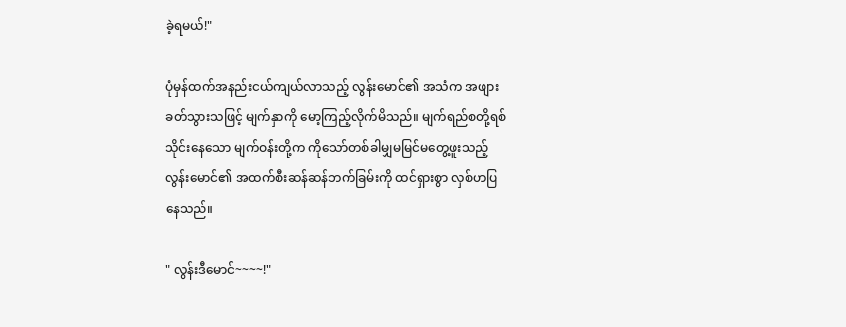ခဲ့ရမယ်!"

ပုံမှန်ထက်အနည်းငယ်ကျယ်လာသည့် လွန်းမောင်၏ အသံက အဖျားခတ်သွားသဖြင့် မျက်နှာကို မော့ကြည့်လိုက်မိသည်။ မျက်ရည်စတို့ရစ်သိုင်းနေသော မျက်ဝန်းတို့က ကိုသော်တစ်ခါမျှမမြင်မတွေ့ဖူးသည့် လွန်းမောင်၏ အထက်စီးဆန်ဆန်ဘက်ခြမ်းကို ထင်ရှားစွာ လှစ်ဟပြနေသည်။

" လွန်းဒီမောင်~~~~!"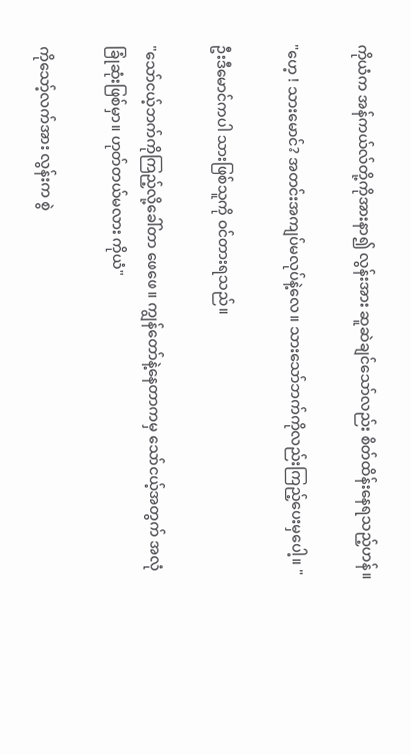ကိုယံက အန်ကယ်လ်တို့ကိုအားနာ၍ လွန်းအား ဆူဆဲချင်သော်လည်း စိတ်ထိန်းနေရသည့်ဟန်။

"ဟေ့ ! သားမောင်? အတင်းအကျပ်မလုပ်နဲ့လေ။ သားသော်ဘက်ကိုလည်းကြည့်ပေးမှပေါ့။ "

ဦးဒီမောင်ကပါ သားဖြစ်သူကို ဝင်တားရသည်။

"သော်ငယ့်ဘက်ကိုကြည့်လို့ခေါ်တာ ဖေဖေ။ ကျွန်တော်နဲ့နေတာကမှ သော်ငယ့်အတွက် အလုံခြုံဆုံးဖြစ်မှာ။ ဟုတ်တယ်မလား ကိုယံ"

ကိုသော့်လက်အား လွန်းက စွဲ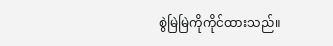စွဲမြဲမြဲကိုကိုင်ထားသည်။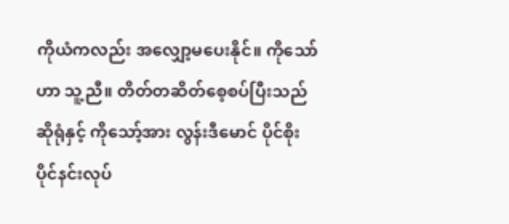ကိုယံကလည်း အလျှော့မပေးနိုင်။ ကိုသော်ဟာ သူ့ညီ။ တိတ်တဆိတ်စေ့စပ်ပြီးသည်ဆိုရုံနှင့် ကိုသော့်အား လွန်းဒီမောင် ပိုင်စိုးပိုင်နင်းလုပ်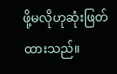ဖို့မလိုဟုဆုံးဖြတ်ထားသည်။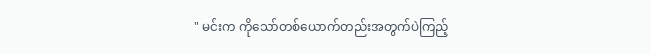" မင်းက ကိုသော်တစ်ယောက်တည်းအတွက်ပဲကြည့်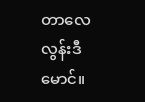တာလေ လွန်းဒီမောင်။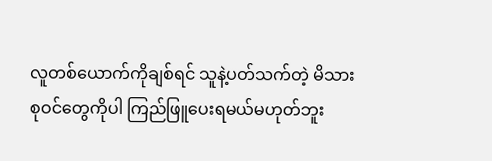လူတစ်ယောက်ကိုချစ်ရင် သူနဲ့ပတ်သက်တဲ့ မိသားစုဝင်တွေကိုပါ ကြည်ဖြူပေးရမယ်မဟုတ်ဘူး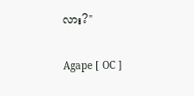လား?"

Agape [ OC ]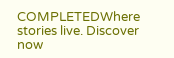COMPLETEDWhere stories live. Discover now